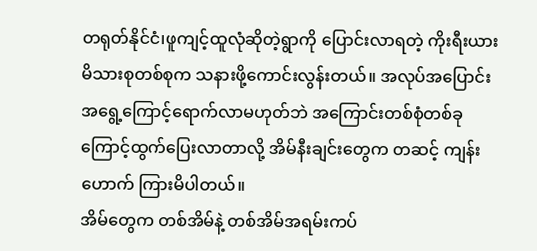တရုတ်နိုင်ငံ၊ဖူကျင့်ထူလုံဆိုတဲ့ရွာကို ပြောင်းလာရတဲ့ ကိုးရီးယားမိသားစုတစ်စုက သနားဖို့ကောင်းလွန်းတယ်။ အလုပ်အပြောင်းအရွေ့ကြောင့်ရောက်လာမဟုတ်ဘဲ အကြောင်းတစ်စုံတစ်ခုကြောင့်ထွက်ပြေးလာတာလို့ အိမ်နီးချင်းတွေက တဆင့် ကျန်းဟောက် ကြားမိပါတယ်။
အိမ်တွေက တစ်အိမ်နဲ့ တစ်အိမ်အရမ်းကပ်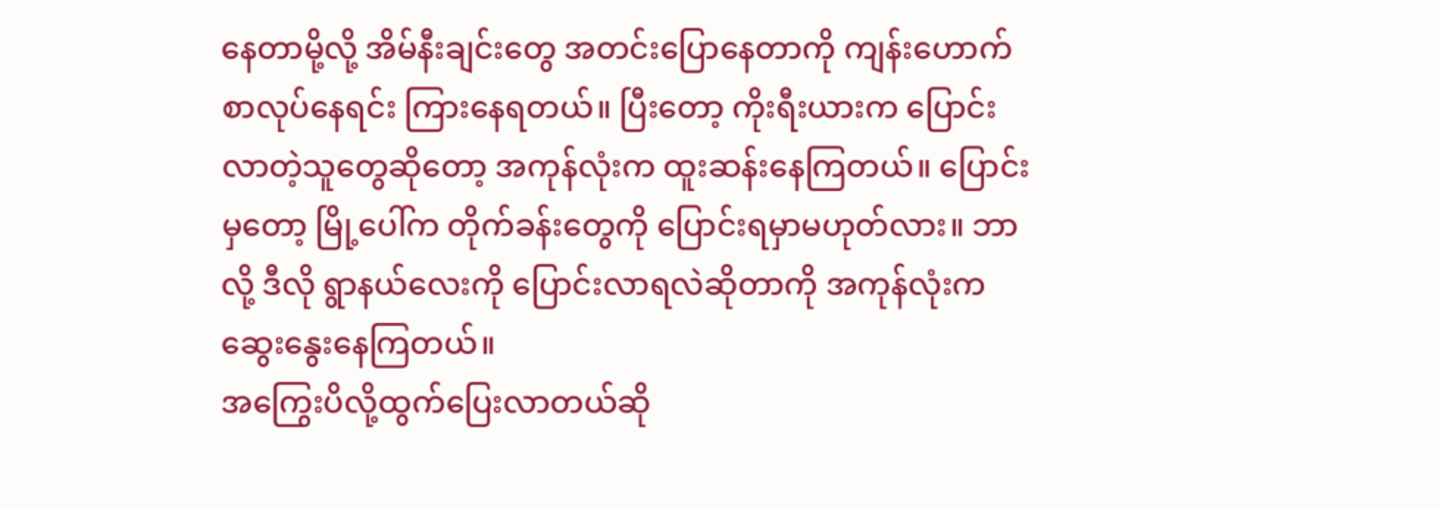နေတာမို့လို့ အိမ်နီးချင်းတွေ အတင်းပြောနေတာကို ကျန်းဟောက် စာလုပ်နေရင်း ကြားနေရတယ်။ ပြီးတော့ ကိုးရီးယားက ပြောင်းလာတဲ့သူတွေဆိုတော့ အကုန်လုံးက ထူးဆန်းနေကြတယ်။ ပြောင်းမှတော့ မြို့ပေါ်က တိုက်ခန်းတွေကို ပြောင်းရမှာမဟုတ်လား။ ဘာလို့ ဒီလို ရွာနယ်လေးကို ပြောင်းလာရလဲဆိုတာကို အကုန်လုံးက ဆွေးနွေးနေကြတယ်။
အကြွေးပိလို့ထွက်ပြေးလာတယ်ဆို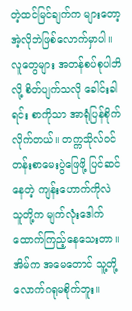တဲ့ထင်မြင်ချက်က များတော့ အဲ့လိုဘဲဖြစ်လောက်မှာပါ။
လူတွေများ အတန်စပ်စုပါဘိလို့ စိတ်ပျက်သလို ခေါင်းခါရင်း စာကိုသာ အာရုံပြန်စိုက်လိုက်တယ်။ တက္ကသိုလ်ဝင်တန်းစာမေးပွဲဖြေဖို့ ပြင်ဆင်နေတဲ့ ကျန်းဟောက်ကိုလဲ သူတို့က မျက်လုံးဒေါက်ထောက်ကြည့်နေသေးတာ။
အိမ်က အမေတောင် သူ့တို့လောက်ဂရုမစိုက်ဘူး။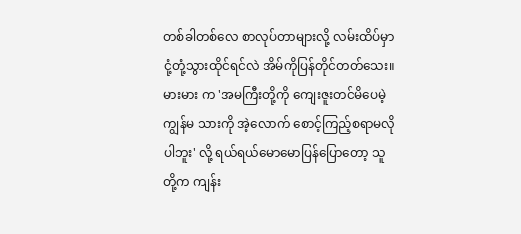တစ်ခါတစ်လေ စာလုပ်တာများလို့ လမ်းထိပ်မှာ ငုံ့တုံ့သွားထိုင်ရင်လဲ အိမ်ကိုပြန်တိုင်တတ်သေး။ မားမား က 'အမကြီးတို့ကို ကျေးဇူးတင်မိပေမဲ့ ကျွန်မ သားကို အဲ့လောက် စောင့်ကြည့်စရာမလိုပါဘူး' လို့ ရယ်ရယ်မောမောပြန်ပြောတော့ သူတို့က ကျန်း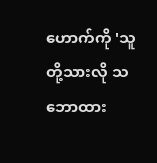ဟောက်ကို 'သူတို့သားလို သဘောထား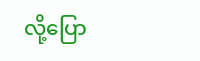လို့ပြော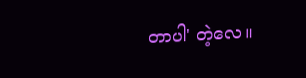တာပါ' တဲ့လေ။